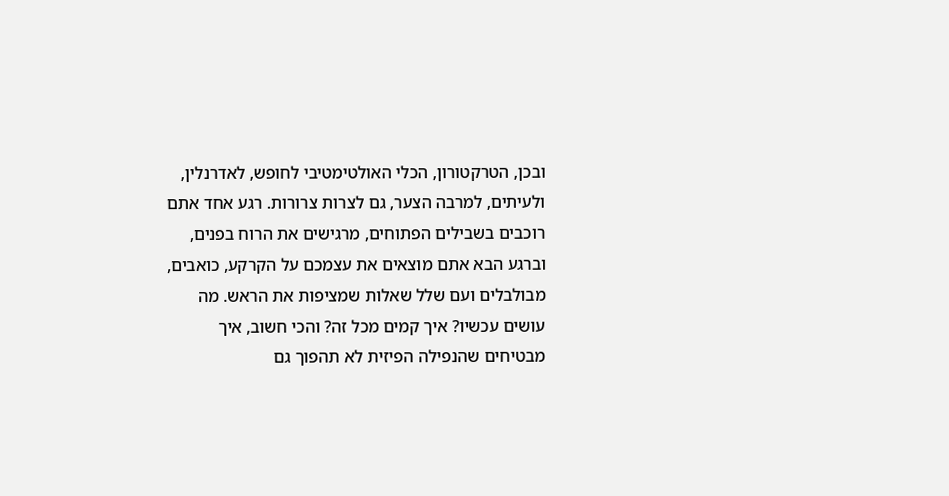ובכן, הטרקטורון, הכלי האולטימטיבי לחופש, לאדרנלין, ולעיתים, למרבה הצער, גם לצרות צרורות. רגע אחד אתם רוכבים בשבילים הפתוחים, מרגישים את הרוח בפנים, וברגע הבא אתם מוצאים את עצמכם על הקרקע, כואבים, מבולבלים ועם שלל שאלות שמציפות את הראש. מה עושים עכשיו? איך קמים מכל זה? והכי חשוב, איך מבטיחים שהנפילה הפיזית לא תהפוך גם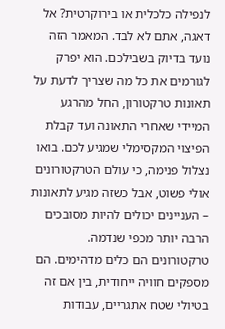לנפילה כלכלית או בירוקרטית? אל דאגה, אתם לא לבד. המאמר הזה נועד בדיוק בשבילכם. הוא יפרק לגורמים את כל מה שצריך לדעת על תאונות טרקטורון, החל מהרגע המיידי שאחרי התאונה ועד קבלת הפיצוי המקסימלי שמגיע לכם. בואו נצלול פנימה, כי עולם הטרקטורונים אולי פשוט, אבל כשזה מגיע לתאונות – העניינים יכולים להיות מסובכים הרבה יותר מכפי שנדמה.
טרקטורונים הם כלים מדהימים. הם מספקים חוויה ייחודית, בין אם זה בטיולי שטח אתגריים, עבודות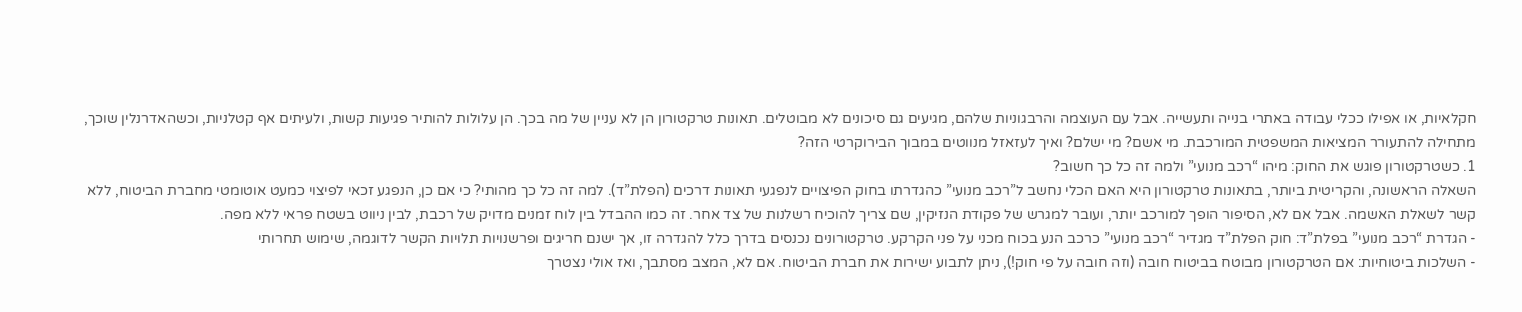חקלאיות, או אפילו ככלי עבודה באתרי בנייה ותעשייה. אבל עם העוצמה והרבגוניות שלהם, מגיעים גם סיכונים לא מבוטלים. תאונות טרקטורון הן לא עניין של מה בכך. הן עלולות להותיר פגיעות קשות, ולעיתים אף קטלניות, וכשהאדרנלין שוכך, מתחילה להתעורר המציאות המשפטית המורכבת. מי אשם? מי ישלם? ואיך לעזאזל מנווטים במבוך הבירוקרטי הזה?
1. כשטרקטורון פוגש את החוק: מיהו “רכב מנועי” ולמה זה כל כך חשוב?
השאלה הראשונה, והקריטית ביותר, בתאונות טרקטורון היא האם הכלי נחשב ל”רכב מנועי” כהגדרתו בחוק הפיצויים לנפגעי תאונות דרכים (הפלת”ד). למה זה כל כך מהותי? כי אם כן, הנפגע זכאי לפיצוי כמעט אוטומטי מחברת הביטוח, ללא קשר לשאלת האשמה. אבל אם לא, הסיפור הופך למורכב יותר, ועובר למגרש של פקודת הנזיקין, שם צריך להוכיח רשלנות של צד אחר. זה כמו ההבדל בין לוח זמנים מדויק של רכבת, לבין ניווט בשטח פראי ללא מפה.
- הגדרת “רכב מנועי” בפלת”ד: חוק הפלת”ד מגדיר “רכב מנועי” כרכב הנע בכוח מכני על פני הקרקע. טרקטורונים נכנסים בדרך כלל להגדרה זו, אך ישנם חריגים ופרשנויות תלויות הקשר לדוגמה, שימוש תחרותי
- השלכות ביטוחיות: אם הטרקטורון מבוטח בביטוח חובה (וזה חובה על פי חוק!), ניתן לתבוע ישירות את חברת הביטוח. אם לא, המצב מסתבך, ואז אולי נצטרך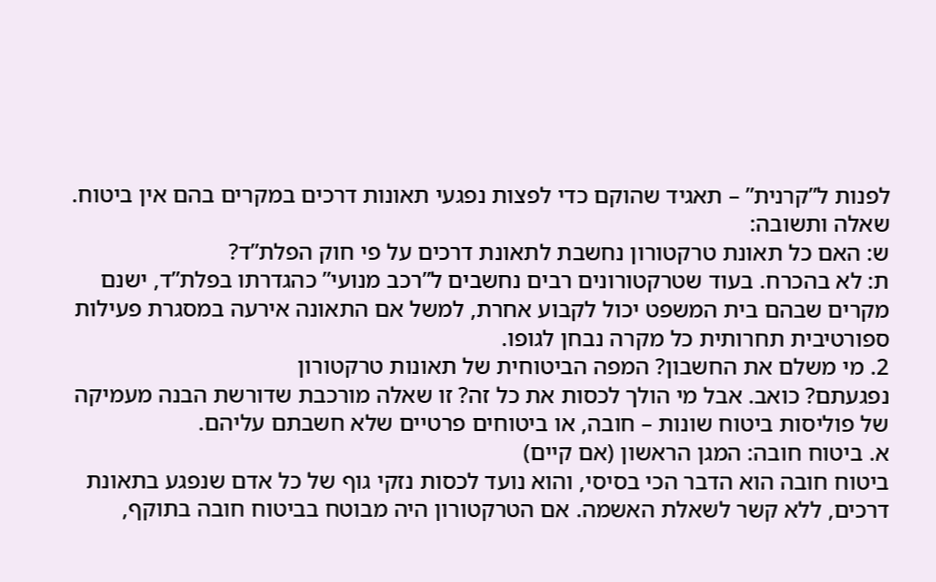לפנות ל”קרנית” – תאגיד שהוקם כדי לפצות נפגעי תאונות דרכים במקרים בהם אין ביטוח.
שאלה ותשובה:
ש: האם כל תאונת טרקטורון נחשבת לתאונת דרכים על פי חוק הפלת”ד?
ת: לא בהכרח. בעוד שטרקטורונים רבים נחשבים ל”רכב מנועי” כהגדרתו בפלת”ד, ישנם מקרים שבהם בית המשפט יכול לקבוע אחרת, למשל אם התאונה אירעה במסגרת פעילות ספורטיבית תחרותית כל מקרה נבחן לגופו.
2. מי משלם את החשבון? המפה הביטוחית של תאונות טרקטורון
נפגעתם? כואב. אבל מי הולך לכסות את כל זה? זו שאלה מורכבת שדורשת הבנה מעמיקה של פוליסות ביטוח שונות – חובה, או ביטוחים פרטיים שלא חשבתם עליהם.
א. ביטוח חובה: המגן הראשון (אם קיים)
ביטוח חובה הוא הדבר הכי בסיסי, והוא נועד לכסות נזקי גוף של כל אדם שנפגע בתאונת דרכים, ללא קשר לשאלת האשמה. אם הטרקטורון היה מבוטח בביטוח חובה בתוקף,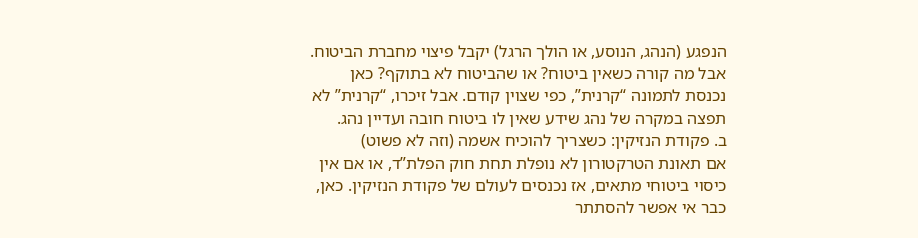הנפגע (הנהג, הנוסע, או הולך הרגל) יקבל פיצוי מחברת הביטוח. אבל מה קורה כשאין ביטוח? או שהביטוח לא בתוקף? כאן נכנסת לתמונה “קרנית”, כפי שצוין קודם. אבל זיכרו, “קרנית” לא תפצה במקרה של נהג שידע שאין לו ביטוח חובה ועדיין נהג.
ב. פקודת הנזיקין: כשצריך להוכיח אשמה (וזה לא פשוט)
אם תאונת הטרקטורון לא נופלת תחת חוק הפלת”ד, או אם אין כיסוי ביטוחי מתאים, אז נכנסים לעולם של פקודת הנזיקין. כאן, כבר אי אפשר להסתתר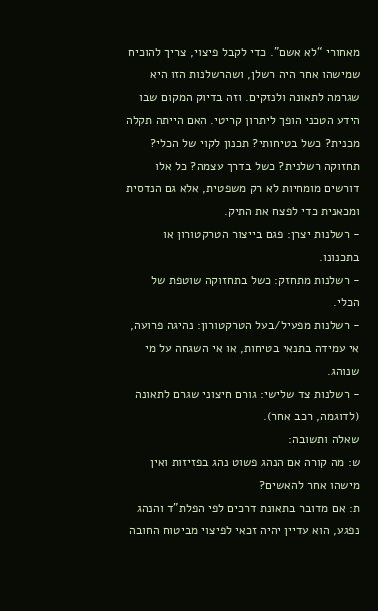מאחורי “לא אשם”. כדי לקבל פיצוי, צריך להוכיח שמישהו אחר היה רשלן, ושהרשלנות הזו היא שגרמה לתאונה ולנזקים. וזה בדיוק המקום שבו הידע הטכני הופך ליתרון קריטי. האם הייתה תקלה מכנית? כשל בטיחותי? תכנון לקוי של הכלי? תחזוקה רשלנית? כשל בדרך עצמה? כל אלו דורשים מומחיות לא רק משפטית, אלא גם הנדסית ומכאנית כדי לפצח את התיק.
- רשלנות יצרן: פגם בייצור הטרקטורון או בתכנונו.
- רשלנות מתחזק: כשל בתחזוקה שוטפת של הכלי.
- רשלנות מפעיל/בעל הטרקטורון: נהיגה פרועה, אי עמידה בתנאי בטיחות, או אי השגחה על מי שנוהג.
- רשלנות צד שלישי: גורם חיצוני שגרם לתאונה (לדוגמה, רכב אחר).
שאלה ותשובה:
ש: מה קורה אם הנהג פשוט נהג בפזיזות ואין מישהו אחר להאשים?
ת: אם מדובר בתאונת דרכים לפי הפלת”ד והנהג נפגע, הוא עדיין יהיה זכאי לפיצוי מביטוח החובה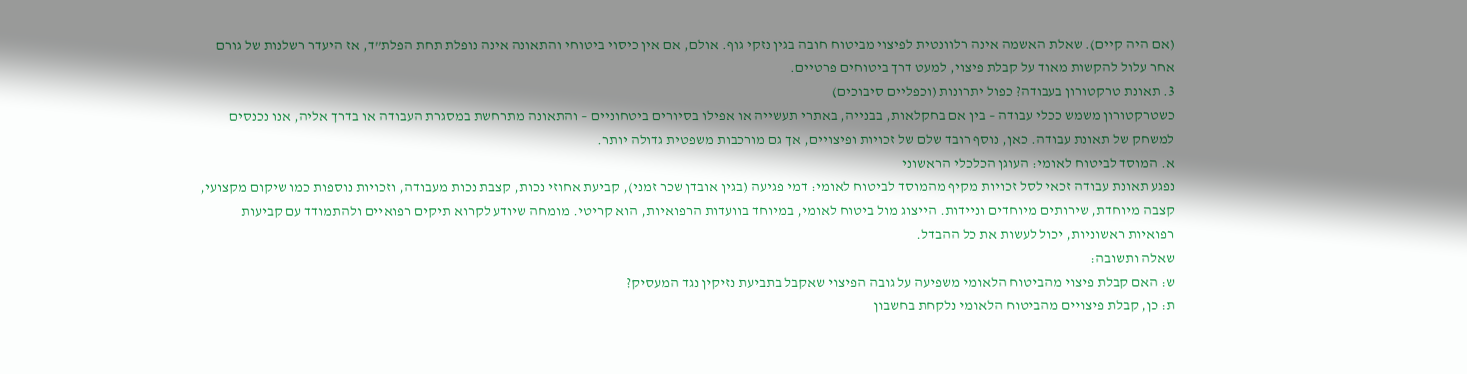(אם היה קיים). שאלת האשמה אינה רלוונטית לפיצוי מביטוח חובה בגין נזקי גוף. אולם, אם אין כיסוי ביטוחי והתאונה אינה נופלת תחת הפלת”ד, אז היעדר רשלנות של גורם אחר עלול להקשות מאוד על קבלת פיצוי, למעט דרך ביטוחים פרטיים.
3. תאונת טרקטורון בעבודה? כפול יתרונות (וכפליים סיבוכים)
כשטרקטורון משמש ככלי עבודה – בין אם בחקלאות, בבנייה, באתרי תעשייה או אפילו בסיורים ביטחוניים – והתאונה מתרחשת במסגרת העבודה או בדרך אליה, אנו נכנסים למשחק של תאונת עבודה. כאן, נוסף רובד שלם של זכויות ופיצויים, אך גם מורכבות משפטית גדולה יותר.
א. המוסד לביטוח לאומי: העוגן הכלכלי הראשוני
נפגע תאונת עבודה זכאי לסל זכויות מקיף מהמוסד לביטוח לאומי: דמי פגיעה (בגין אובדן שכר זמני), קביעת אחוזי נכות, קצבת נכות מעבודה, וזכויות נוספות כמו שיקום מקצועי, קצבה מיוחדת, שירותים מיוחדים וניידות. הייצוג מול ביטוח לאומי, במיוחד בוועדות הרפואיות, הוא קריטי. מומחה שיודע לקרוא תיקים רפואיים ולהתמודד עם קביעות רפואיות ראשוניות, יכול לעשות את כל ההבדל.
שאלה ותשובה:
ש: האם קבלת פיצוי מהביטוח הלאומי משפיעה על גובה הפיצוי שאקבל בתביעת נזיקין נגד המעסיק?
ת: כן, קבלת פיצויים מהביטוח הלאומי נלקחת בחשבון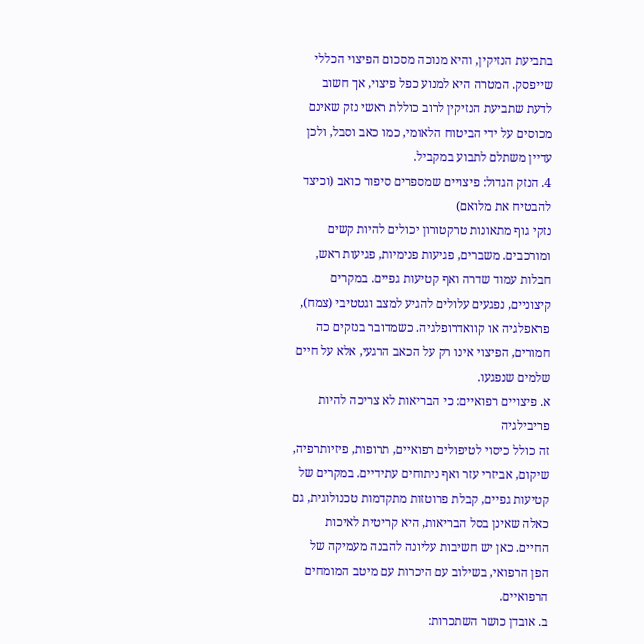בתביעת הנזיקין, והיא מנוכה מסכום הפיצוי הכללי שייפסק. המטרה היא למנוע כפל פיצוי, אך חשוב לדעת שתביעת הנזיקין לרוב כוללת ראשי נזק שאינם מכוסים על ידי הביטוח הלאומי, כמו כאב וסבל, ולכן עדיין משתלם לתבוע במקביל.
4. הנזק הגדול: פיצויים שמספרים סיפור כואב (וכיצד להבטיח את מלואם)
נזקי גוף מתאונות טרקטורון יכולים להיות קשים ומורכבים. משברים, פגיעות פנימיות, פגיעות ראש, חבלות עמוד שדרה ואף קטיעות גפיים. במקרים קיצוניים, נפגעים עלולים להגיע למצב וגטטיבי (צמח), פראפלגיה או קוואדרופלגיה. כשמדובר בנזקים כה חמורים, הפיצוי אינו רק על הכאב הרגעי, אלא על חיים שלמים שנפגעו.
א. פיצויים רפואיים: כי הבריאות לא צריכה להיות פריבילגיה
זה כולל כיסוי לטיפולים רפואיים, תרופות, פיזיותרפיה, שיקום, אביזרי עזר ואף ניתוחים עתידיים. במקרים של קטיעות גפיים, קבלת פרוטזות מתקדמות טכנולוגית, גם כאלה שאינן בסל הבריאות, היא קריטית לאיכות החיים. כאן יש חשיבות עליונה להבנה מעמיקה של הפן הרפואי, בשילוב עם היכרות עם מיטב המומחים הרפואיים.
ב. אובדן כושר השתכרות: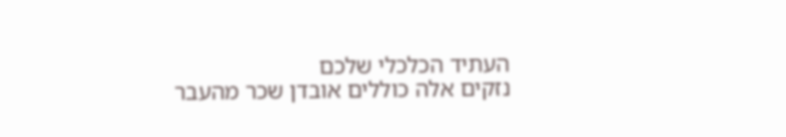העתיד הכלכלי שלכם
נזקים אלה כוללים אובדן שכר מהעבר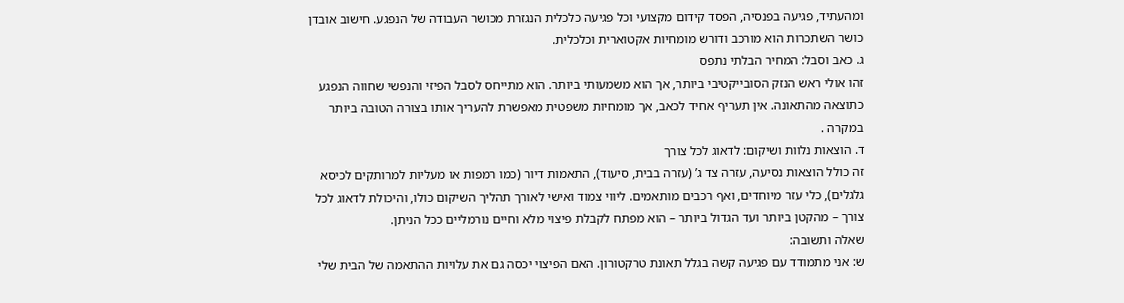ומהעתיד, פגיעה בפנסיה, הפסד קידום מקצועי וכל פגיעה כלכלית הנגזרת מכושר העבודה של הנפגע. חישוב אובדן כושר השתכרות הוא מורכב ודורש מומחיות אקטוארית וכלכלית.
ג. כאב וסבל: המחיר הבלתי נתפס
זהו אולי ראש הנזק הסובייקטיבי ביותר, אך הוא משמעותי ביותר. הוא מתייחס לסבל הפיזי והנפשי שחווה הנפגע כתוצאה מהתאונה. אין תעריף אחיד לכאב, אך מומחיות משפטית מאפשרת להעריך אותו בצורה הטובה ביותר במקרה .
ד. הוצאות נלוות ושיקום: לדאוג לכל צורך
זה כולל הוצאות נסיעה, עזרה צד ג’ (עזרה בבית, סיעוד), התאמות דיור (כמו רמפות או מעליות למרותקים לכיסא גלגלים), כלי עזר מיוחדים, ואף רכבים מותאמים. ליווי צמוד ואישי לאורך תהליך השיקום כולו, והיכולת לדאוג לכל צורך – מהקטן ביותר ועד הגדול ביותר – הוא מפתח לקבלת פיצוי מלא וחיים נורמליים ככל הניתן.
שאלה ותשובה:
ש: אני מתמודד עם פגיעה קשה בגלל תאונת טרקטורון. האם הפיצוי יכסה גם את עלויות ההתאמה של הבית שלי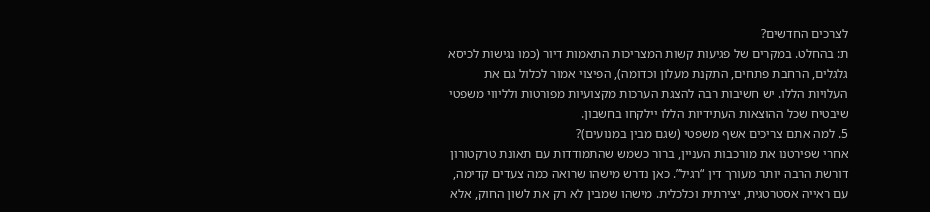לצרכים החדשים?
ת: בהחלט. במקרים של פגיעות קשות המצריכות התאמות דיור (כמו נגישות לכיסא גלגלים, הרחבת פתחים, התקנת מעלון וכדומה), הפיצוי אמור לכלול גם את העלויות הללו. יש חשיבות רבה להצגת הערכות מקצועיות מפורטות ולליווי משפטי שיבטיח שכל ההוצאות העתידיות הללו יילקחו בחשבון.
5. למה אתם צריכים אשף משפטי (שגם מבין במנועים)?
אחרי שפירטנו את מורכבות העניין, ברור כשמש שהתמודדות עם תאונת טרקטורון דורשת הרבה יותר מעורך דין “רגיל”. כאן נדרש מישהו שרואה כמה צעדים קדימה, עם ראייה אסטרטגית, יצירתית וכלכלית. מישהו שמבין לא רק את לשון החוק, אלא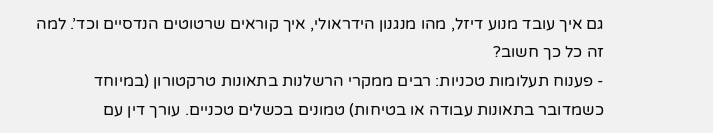גם איך עובד מנוע דיזל, מהו מנגנון הידראולי, איך קוראים שרטוטים הנדסיים וכד’. למה זה כל כך חשוב?
- פענוח תעלומות טכניות: רבים ממקרי הרשלנות בתאונות טרקטורון (במיוחד כשמדובר בתאונות עבודה או בטיחות) טמונים בכשלים טכניים. עורך דין עם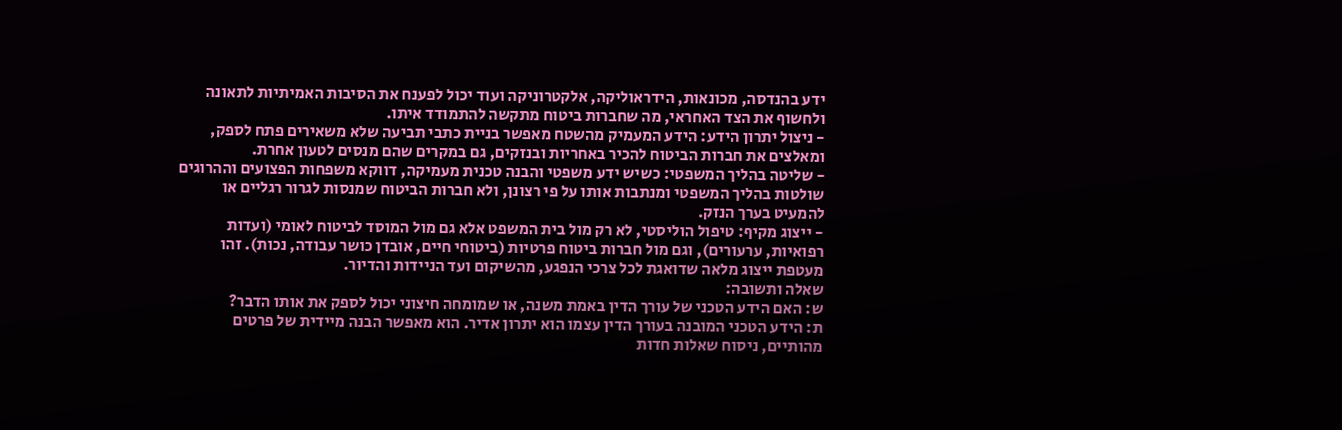ידע בהנדסה, מכונאות, הידראוליקה, אלקטרוניקה ועוד יכול לפענח את הסיבות האמיתיות לתאונה ולחשוף את הצד האחראי, מה שחברות ביטוח מתקשה להתמודד איתו.
- ניצול יתרון הידע: הידע המעמיק מהשטח מאפשר בניית כתבי תביעה שלא משאירים פתח לספק, ומאלצים את חברות הביטוח להכיר באחריות ובנזקים, גם במקרים שהם מנסים לטעון אחרת.
- שליטה בהליך המשפטי: כשיש ידע משפטי והבנה טכנית מעמיקה, דווקא משפחות הפצועים וההרוגים שולטות בהליך המשפטי ומנתבות אותו על פי רצונן, ולא חברות הביטוח שמנסות לגרור רגליים או להמעיט בערך הנזק.
- ייצוג מקיף: טיפול הוליסטי, לא רק מול בית המשפט אלא גם מול המוסד לביטוח לאומי (ועדות רפואיות, ערעורים), וגם מול חברות ביטוח פרטיות (ביטוחי חיים, אובדן כושר עבודה, נכות). זהו מעטפת ייצוג מלאה שדואגת לכל צרכי הנפגע, מהשיקום ועד הניידות והדיור.
שאלה ותשובה:
ש: האם הידע הטכני של עורך הדין באמת משנה, או שמומחה חיצוני יכול לספק את אותו הדבר?
ת: הידע הטכני המובנה בעורך הדין עצמו הוא יתרון אדיר. הוא מאפשר הבנה מיידית של פרטים מהותיים, ניסוח שאלות חדות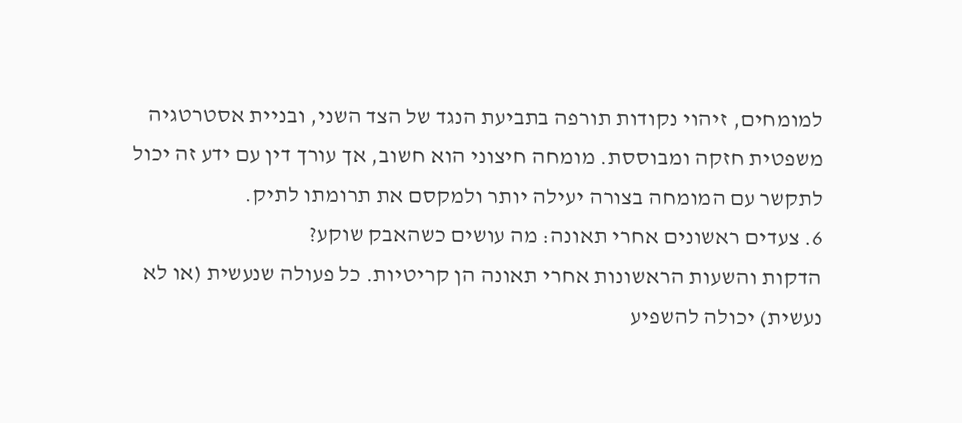למומחים, זיהוי נקודות תורפה בתביעת הנגד של הצד השני, ובניית אסטרטגיה משפטית חזקה ומבוססת. מומחה חיצוני הוא חשוב, אך עורך דין עם ידע זה יכול לתקשר עם המומחה בצורה יעילה יותר ולמקסם את תרומתו לתיק.
6. צעדים ראשונים אחרי תאונה: מה עושים כשהאבק שוקע?
הדקות והשעות הראשונות אחרי תאונה הן קריטיות. כל פעולה שנעשית (או לא נעשית) יכולה להשפיע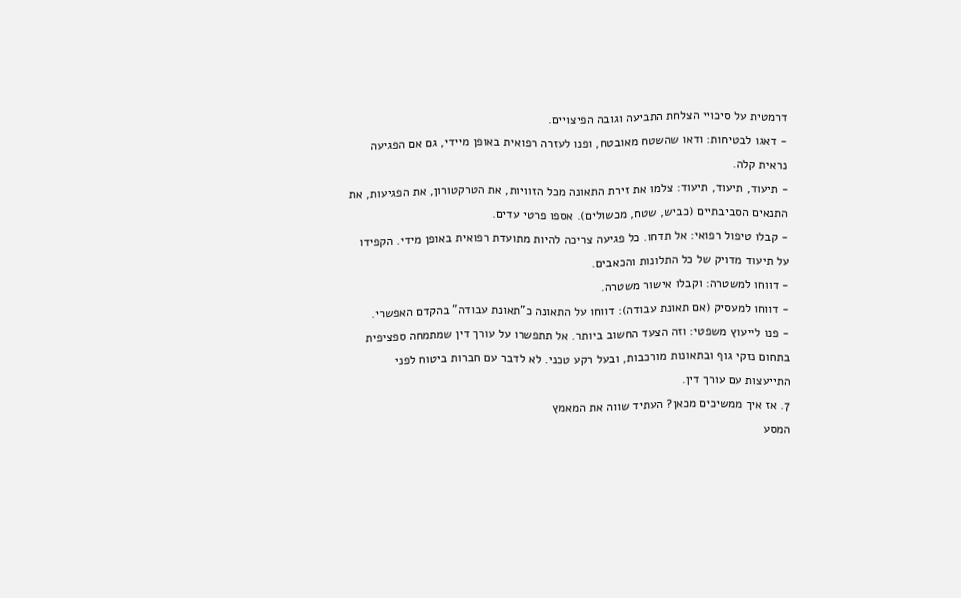דרמטית על סיכויי הצלחת התביעה וגובה הפיצויים.
- דאגו לבטיחות: ודאו שהשטח מאובטח, ופנו לעזרה רפואית באופן מיידי, גם אם הפגיעה נראית קלה.
- תיעוד, תיעוד, תיעוד: צלמו את זירת התאונה מכל הזוויות, את הטרקטורון, את הפגיעות, את התנאים הסביבתיים (כביש, שטח, מכשולים). אספו פרטי עדים.
- קבלו טיפול רפואי: אל תדחו. כל פגיעה צריכה להיות מתועדת רפואית באופן מידי. הקפידו על תיעוד מדויק של כל התלונות והכאבים.
- דווחו למשטרה: וקבלו אישור משטרה.
- דווחו למעסיק (אם תאונת עבודה): דווחו על התאונה כ”תאונת עבודה” בהקדם האפשרי.
- פנו לייעוץ משפטי: וזה הצעד החשוב ביותר. אל תתפשרו על עורך דין שמתמחה ספציפית בתחום נזקי גוף ובתאונות מורכבות, ובעל רקע טכני. לא לדבר עם חברות ביטוח לפני התייעצות עם עורך דין.
7. אז איך ממשיכים מכאן? העתיד שווה את המאמץ
המסע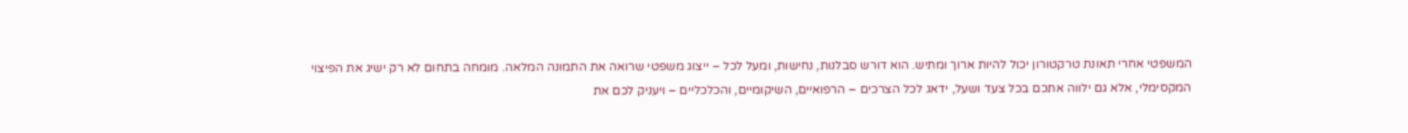המשפטי אחרי תאונת טרקטורון יכול להיות ארוך ומתיש. הוא דורש סבלנות, נחישות, ומעל לכל – ייצוג משפטי שרואה את התמונה המלאה. מומחה בתחום לא רק ישיג את הפיצוי המקסימלי, אלא גם ילווה אתכם בכל צעד ושעל, ידאג לכל הצרכים – הרפואיים, השיקומיים, והכלכליים – ויעניק לכם את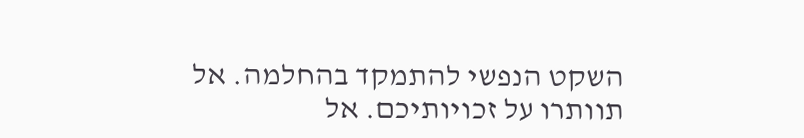השקט הנפשי להתמקד בהחלמה. אל תוותרו על זכויותיכם. אל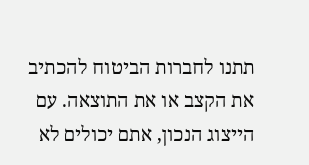תתנו לחברות הביטוח להכתיב את הקצב או את התוצאה. עם הייצוג הנכון, אתם יכולים לא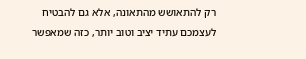רק להתאושש מהתאונה, אלא גם להבטיח לעצמכם עתיד יציב וטוב יותר, כזה שמאפשר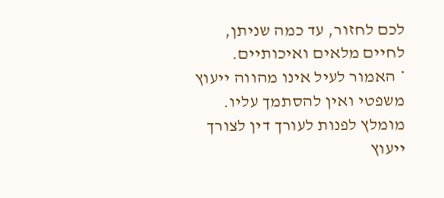לכם לחזור, עד כמה שניתן, לחיים מלאים ואיכותיים.
* האמור לעיל אינו מהווה ייעוץ משפטי ואין להסתמך עליו. מומלץ לפנות לעורך דין לצורך ייעוץ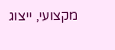מקצועי, ייצוג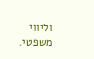וליווי משפטי.